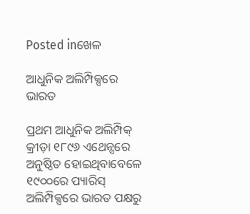Posted inଖେଳ

ଆଧୁନିକ ଅଲିମ୍ପିକ୍ସରେ ଭାରତ

ପ୍ରଥମ ଆଧୁନିକ ଅଲିମ୍ପିକ୍‌ କ୍ରୀଡ଼ା ୧୮୯୬ ଏଥେନ୍ସରେ ଅନୁଷ୍ଠିତ ହୋଇଥିବାବେଳେ ୧୯୦୦ରେ ପ୍ୟାରିସ୍‌ ଅଲିମ୍ପିକ୍ସରେ ଭାରତ ପକ୍ଷରୁ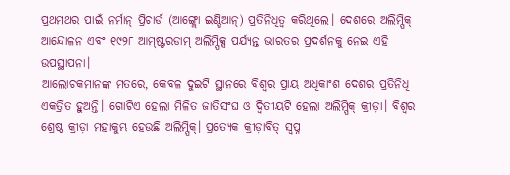ପ୍ରଥମଥର ପାଇଁ ନର୍ମାନ୍‌ ପ୍ରିଚାର୍ଡ (ଆଙ୍ଗ୍ଲୋ ଇଣ୍ଡିଆନ୍‌) ପ୍ରତିନିଧିତ୍ୱ କରିଥିଲେ। ଦେଶରେ ଅଲିମ୍ପିକ୍‌ ଆନ୍ଦୋଳନ ଏବଂ ୧୯୨୮ ଆମ୍‌ଷ୍ଟରଡାମ୍‌ ଅଲିମ୍ପିକ୍ସ ପର୍ଯ୍ୟନ୍ତ ଭାରତର ପ୍ରଦର୍ଶନକୁ ନେଇ ଏହି ଉପସ୍ଥାପନା।
ଆଲୋଚକମାନଙ୍କ ମତରେ, କେବଳ ଦୁଇଟି ସ୍ଥାନରେ ବିଶ୍ୱର ପ୍ରାୟ ଅଧିକାଂଶ ଦେଶର ପ୍ରତିନିଧି ଏକତ୍ରିତ ହୁଅନ୍ତି। ଗୋଟିଏ ହେଲା ମିଳିତ ଜାତିସଂଘ ଓ ଦ୍ୱିତୀୟଟି ହେଲା ଅଲିମ୍ପିକ୍‌ କ୍ରୀଡ଼ା। ବିଶ୍ୱର ଶ୍ରେଷ୍ଠ କ୍ରୀଡ଼ା ମହାକୁମ୍ଭ ହେଉଛି ଅଲିମ୍ପିକ୍‌। ପ୍ରତ୍ୟେକ କ୍ରୀଡ଼ାବିତ୍‌ ସ୍ବପ୍ନ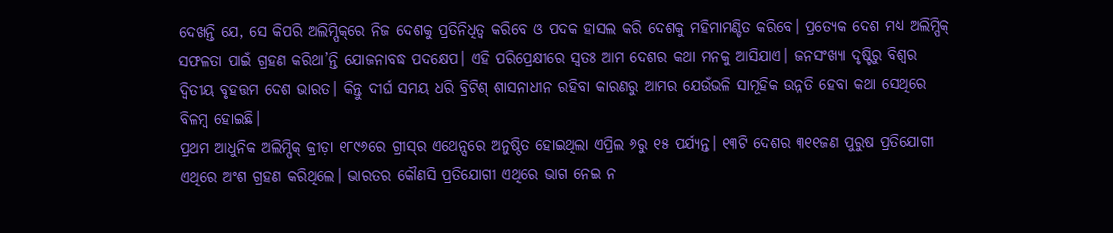ଦେଖନ୍ତି ଯେ, ସେ କିପରି ଅଲିମ୍ପିକ୍‌ରେ ନିଜ ଦେଶକୁ ପ୍ରତିନିଧିତ୍ୱ କରିବେ ଓ ପଦକ ହାସଲ କରି ଦେଶକୁ ମହିମାମଣ୍ଡିତ କରିବେ। ପ୍ରତ୍ୟେକ ଦେଶ ମଧ୍ୟ ଅଲିମ୍ପିକ୍‌ ସଫଳତା ପାଇଁ ଗ୍ରହଣ କରିଥା’ନ୍ତି ଯୋଜନାବଦ୍ଧ ପଦକ୍ଷେପ। ଏହି ପରିପ୍ରେକ୍ଷୀରେ ସ୍ବତଃ ଆମ ଦେଶର କଥା ମନକୁ ଆସିଯାଏ। ଜନସଂଖ୍ୟା ଦୃଷ୍ଟିରୁ ବିଶ୍ୱର ଦ୍ୱିତୀୟ ବୃହତ୍ତମ ଦେଶ ଭାରତ। କିନ୍ତୁ ଦୀର୍ଘ ସମୟ ଧରି ବ୍ରିଟିଶ୍‌ ଶାସନାଧୀନ ରହିବା କାରଣରୁ ଆମର ଯେଉଁଭଳି ସାମୂହିକ ଉନ୍ନତି ହେବା କଥା ସେଥିରେ ବିଳମ୍ବ ହୋଇଛି।
ପ୍ରଥମ ଆଧୁନିକ ଅଲିମ୍ପିକ୍‌ କ୍ରୀଡ଼ା ୧୮୯୬ରେ ଗ୍ରୀସ୍‌ର ଏଥେନ୍ସରେ ଅନୁଷ୍ଠିତ ହୋଇଥିଲା ଏପ୍ରିଲ ୬ରୁ ୧୫ ପର୍ଯ୍ୟନ୍ତ। ୧୩ଟି ଦେଶର ୩୧୧ଜଣ ପୁରୁଷ ପ୍ରତିଯୋଗୀ ଏଥିରେ ଅଂଶ ଗ୍ରହଣ କରିଥିଲେ। ଭାରତର କୌଣସି ପ୍ରତିଯୋଗୀ ଏଥିରେ ଭାଗ ନେଇ ନ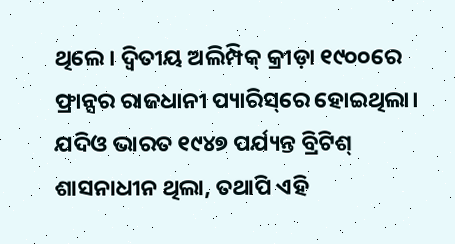ଥିଲେ। ଦ୍ୱିତୀୟ ଅଲିମ୍ପିକ୍‌ କ୍ରୀଡ଼ା ୧୯୦୦ରେ ଫ୍ରାନ୍ସର ରାଜଧାନୀ ପ୍ୟାରିସ୍‌ରେ ହୋଇଥିଲା। ଯଦିଓ ଭାରତ ୧୯୪୭ ପର୍ଯ୍ୟନ୍ତ ବ୍ରିଟିଶ୍‌ ଶାସନାଧୀନ ଥିଲା, ତଥାପି ଏହି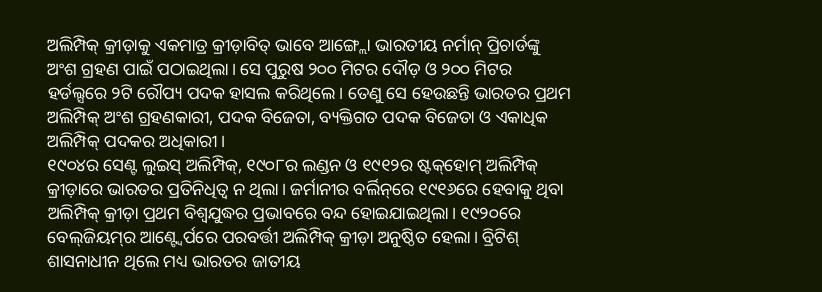ଅଲିମ୍ପିକ୍‌ କ୍ରୀଡ଼ାକୁ ଏକମାତ୍ର କ୍ରୀଡ଼ାବିତ୍‌ ଭାବେ ଆଙ୍ଗ୍ଲୋ ଭାରତୀୟ ନର୍ମାନ୍‌ ପ୍ରିଚାର୍ଡଙ୍କୁ ଅଂଶ ଗ୍ରହଣ ପାଇଁ ପଠାଇଥିଲା। ସେ ପୁରୁଷ ୨୦୦ ମିଟର ଦୌଡ଼ ଓ ୨୦୦ ମିଟର ହର୍ଡଲ୍ସରେ ୨ଟି ରୌପ୍ୟ ପଦକ ହାସଲ କରିଥିଲେ। ତେଣୁ ସେ ହେଉଛନ୍ତି ଭାରତର ପ୍ରଥମ ଅଲିମ୍ପିକ୍‌ ଅଂଶ ଗ୍ରହଣକାରୀ, ପଦକ ବିଜେତା, ବ୍ୟକ୍ତିଗତ ପଦକ ବିଜେତା ଓ ଏକାଧିକ ଅଲିମ୍ପିକ୍‌ ପଦକର ଅଧିକାରୀ।
୧୯୦୪ର ସେଣ୍ଟ ଲୁଇସ୍‌ ଅଲିମ୍ପିକ୍‌, ୧୯୦୮ର ଲଣ୍ଡନ ଓ ୧୯୧୨ର ଷ୍ଟକ୍‌ହୋମ୍‌ ଅଲିମ୍ପିକ୍‌ କ୍ରୀଡ଼ାରେ ଭାରତର ପ୍ରତିନିଧିତ୍ୱ ନ ଥିଲା। ଜର୍ମାନୀର ବର୍ଲିନ୍‌ରେ ୧୯୧୬ରେ ହେବାକୁ ଥିବା ଅଲିମ୍ପିକ୍‌ କ୍ରୀଡ଼ା ପ୍ରଥମ ବିଶ୍ୱଯୁଦ୍ଧର ପ୍ରଭାବରେ ବନ୍ଦ ହୋଇଯାଇଥିଲା। ୧୯୨୦ରେ ବେଲ୍‌ଜିୟମ୍‌ର ଆଣ୍ଟ୍ବେର୍ପରେ ପରବର୍ତ୍ତୀ ଅଲିମ୍ପିକ୍‌ କ୍ରୀଡ଼ା ଅନୁଷ୍ଠିତ ହେଲା। ବ୍ରିଟିଶ୍‌ ଶାସନାଧୀନ ଥିଲେ ମଧ୍ୟ ଭାରତର ଜାତୀୟ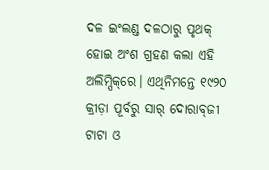ଦଳ ଇଂଲଣ୍ଡ ଦଳଠାରୁ ପୃଥକ୍‌ ହୋଇ ଅଂଶ ଗ୍ରହଣ କଲା ଏହି ଅଲିମ୍ପିକ୍‌ରେ। ଏଥିନିମନ୍ତେ ୧୯୨୦ କ୍ରୀଡ଼ା ପୂର୍ବରୁ ସାର୍‌ ଦୋରାବ୍‌ଜୀ ଟାଟା ଓ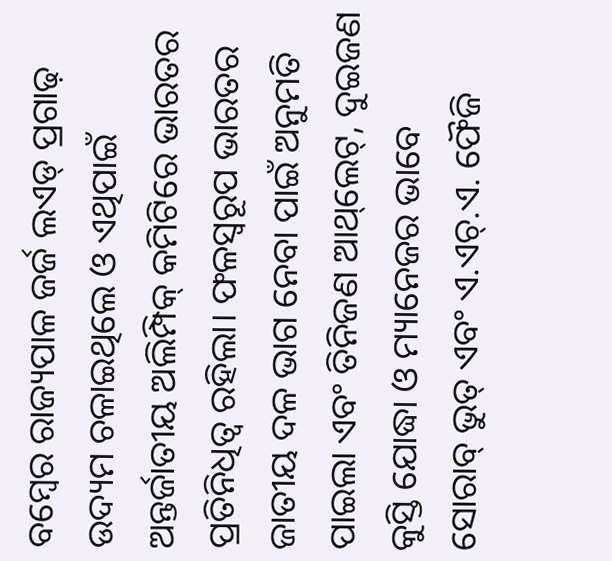ବମ୍ବେର ରାଜ୍ୟପାଳ ଜର୍ଜ ଲଏଡ୍‌ ପ୍ରଗାଢ଼ ଉଦ୍ୟମ ଚଳାଇଥିଲେ ଓ ଏଥିପାଇଁ ଅନ୍ତର୍ଜାତୀୟ ଅଲିମ୍ପିକ୍‌ କମିଟିରେ ଭାରତର ପ୍ରତିନିଧିତ୍ୱ ରହିଲା। ଫଳସ୍ବରୂପ ଭାରତର ଜାତୀୟ ଦଳ ଭାଗ ନେବା ପାଇଁ ଅନୁମତି ପାଇଲା ଏବଂ ତିନିଜଣ ଆଥ୍‌ଲେଟ୍‌, ଦୁଇଜଣ କୁସ୍ତି ଯୋଦ୍ଧା ଓ ମ୍ୟାନେଜର ଭାବେ ସୋରାବ୍‌ ଭୁତ୍‌ ଏବଂ ଏ.ଏଚ୍‌.ଏ. ଫୈଜି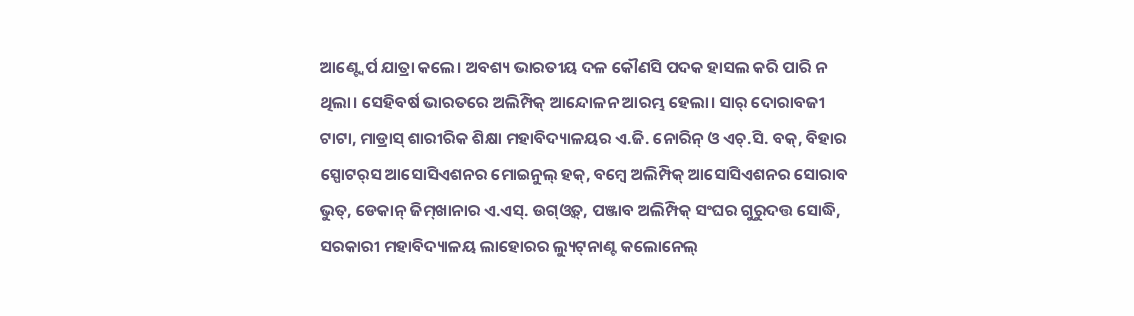ଆଣ୍ଟ୍ବେର୍ପ ଯାତ୍ରା କଲେ। ଅବଶ୍ୟ ଭାରତୀୟ ଦଳ କୌଣସି ପଦକ ହାସଲ କରି ପାରି ନ ଥିଲା। ସେହିବର୍ଷ ଭାରତରେ ଅଲିମ୍ପିକ୍‌ ଆନ୍ଦୋଳନ ଆରମ୍ଭ ହେଲା। ସାର୍‌ ଦୋରାବଜୀ ଟାଟା, ମାଡ୍ରାସ୍‌ ଶାରୀରିକ ଶିକ୍ଷା ମହାବିଦ୍ୟାଳୟର ଏ.ଜି. ନୋରିନ୍‌ ଓ ଏଚ୍‌.ସି. ବକ୍‌, ବିହାର ସ୍ପୋଟର୍‌ସ ଆସୋସିଏଶନର ମୋଇନୁଲ୍‌ ହକ୍‌, ବମ୍ବେ ଅଲିମ୍ପିକ୍‌ ଆସୋସିଏଶନର ସୋରାବ ଭୁତ୍‌, ଡେକାନ୍‌ ଜିମ୍‌ଖାନାର ଏ.ଏସ୍‌. ଉଗ୍‌ଓ୍ବତ୍‌, ପଞ୍ଜାବ ଅଲିମ୍ପିକ୍‌ ସଂଘର ଗୁରୁଦତ୍ତ ସୋଦ୍ଧି, ସରକାରୀ ମହାବିଦ୍ୟାଳୟ ଲାହୋରର ଲ୍ୟୁଟ୍‌ନାଣ୍ଟ କଲୋନେଲ୍‌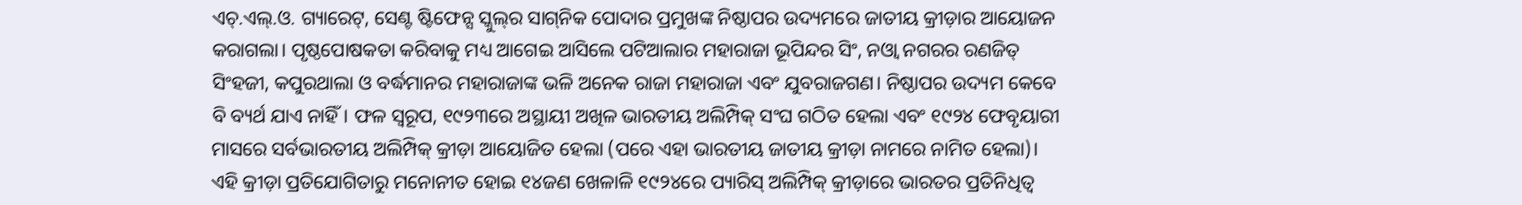ଏଚ୍‌.ଏଲ୍‌.ଓ. ଗ୍ୟାରେଟ୍‌, ସେଣ୍ଟ ଷ୍ଟିଫେନ୍ସ ସ୍କୁଲ୍‌ର ସାଗ୍‌ନିକ ପୋଦାର ପ୍ରମୁଖଙ୍କ ନିଷ୍ଠାପର ଉଦ୍ୟମରେ ଜାତୀୟ କ୍ରୀଡ଼ାର ଆୟୋଜନ କରାଗଲା। ପୃଷ୍ଠପୋଷକତା କରିବାକୁ ମଧ୍ୟ ଆଗେଇ ଆସିଲେ ପଟିଆଲାର ମହାରାଜା ଭୂପିନ୍ଦର ସିଂ, ନଓ୍ବା ନଗରର ରଣଜିତ୍‌ ସିଂହଜୀ, କପୁରଥାଲା ଓ ବର୍ଦ୍ଧମାନର ମହାରାଜାଙ୍କ ଭଳି ଅନେକ ରାଜା ମହାରାଜା ଏବଂ ଯୁବରାଜଗଣ। ନିଷ୍ଠାପର ଉଦ୍ୟମ କେବେ ବି ବ୍ୟର୍ଥ ଯାଏ ନାହିଁ। ଫଳ ସ୍ବରୂପ, ୧୯୨୩ରେ ଅସ୍ଥାୟୀ ଅଖିଳ ଭାରତୀୟ ଅଲିମ୍ପିକ୍‌ ସଂଘ ଗଠିତ ହେଲା ଏବଂ ୧୯୨୪ ଫେବୃୟାରୀ ମାସରେ ସର୍ବଭାରତୀୟ ଅଲିମ୍ପିକ୍‌ କ୍ରୀଡ଼ା ଆୟୋଜିତ ହେଲା (ପରେ ଏହା ଭାରତୀୟ ଜାତୀୟ କ୍ରୀଡ଼ା ନାମରେ ନାମିତ ହେଲା)। ଏହି କ୍ରୀଡ଼ା ପ୍ରତିଯୋଗିତାରୁ ମନୋନୀତ ହୋଇ ୧୪ଜଣ ଖେଳାଳି ୧୯୨୪ରେ ପ୍ୟାରିସ୍‌ ଅଲିମ୍ପିକ୍‌ କ୍ରୀଡ଼ାରେ ଭାରତର ପ୍ରତିନିଧିତ୍ୱ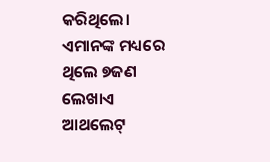କରିଥିଲେ। ଏମାନଙ୍କ ମଧ୍ୟରେ ଥିଲେ ୭ଜଣ ଲେଖାଏ ଆଥଲେଟ୍‌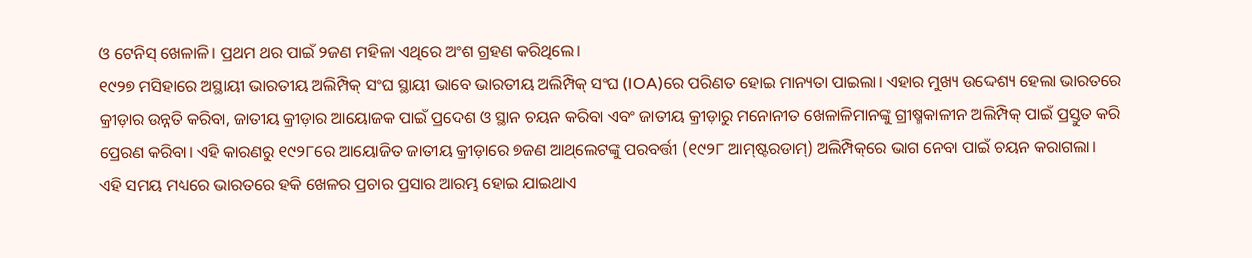ଓ ଟେନିସ୍‌ ଖେଳାଳି। ପ୍ରଥମ ଥର ପାଇଁ ୨ଜଣ ମହିଳା ଏଥିରେ ଅଂଶ ଗ୍ରହଣ କରିଥିଲେ।
୧୯୨୭ ମସିହାରେ ଅସ୍ଥାୟୀ ଭାରତୀୟ ଅଲିମ୍ପିକ୍‌ ସଂଘ ସ୍ଥାୟୀ ଭାବେ ଭାରତୀୟ ଅଲିମ୍ପିକ୍‌ ସଂଘ (IOA)ରେ ପରିଣତ ହୋଇ ମାନ୍ୟତା ପାଇଲା। ଏହାର ମୁଖ୍ୟ ଉଦ୍ଦେଶ୍ୟ ହେଲା ଭାରତରେ କ୍ରୀଡ଼ାର ଉନ୍ନତି କରିବା, ଜାତୀୟ କ୍ରୀଡ଼ାର ଆୟୋଜକ ପାଇଁ ପ୍ରଦେଶ ଓ ସ୍ଥାନ ଚୟନ କରିବା ଏବଂ ଜାତୀୟ କ୍ରୀଡ଼ାରୁ ମନୋନୀତ ଖେଳାଳିମାନଙ୍କୁ ଗ୍ରୀଷ୍ମକାଳୀନ ଅଲିମ୍ପିକ୍‌ ପାଇଁ ପ୍ରସ୍ତୁତ କରି ପ୍ରେରଣ କରିବା। ଏହି କାରଣରୁ ୧୯୨୮ରେ ଆୟୋଜିତ ଜାତୀୟ କ୍ରୀଡ଼ାରେ ୭ଜଣ ଆଥ୍‌ଲେଟଙ୍କୁ ପରବର୍ତ୍ତୀ (୧୯୨୮ ଆମ୍‌ଷ୍ଟରଡାମ୍‌) ଅଲିମ୍ପିକ୍‌ରେ ଭାଗ ନେବା ପାଇଁ ଚୟନ କରାଗଲା।
ଏହି ସମୟ ମଧ୍ୟରେ ଭାରତରେ ହକି ଖେଳର ପ୍ରଚାର ପ୍ରସାର ଆରମ୍ଭ ହୋଇ ଯାଇଥାଏ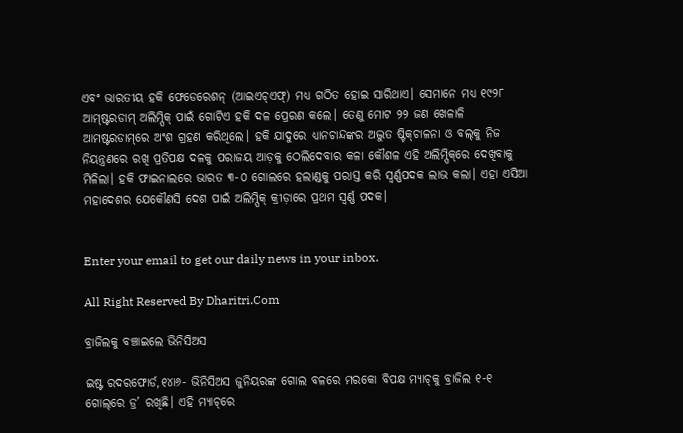ଏବଂ ଭାରତୀୟ ହକି ଫେଡେରେଶନ୍‌ (ଆଇଏଚ୍‌ଏଫ୍‌) ମଧ୍ୟ ଗଠିତ ହୋଇ ସାରିଥାଏ। ସେମାନେ ମଧ୍ୟ ୧୯୨୮ ଆମ୍‌ଷ୍ଟରଡାମ୍‌ ଅଲିମ୍ପିକ୍‌ ପାଇଁ ଗୋଟିଏ ହକି ଦଳ ପ୍ରେରଣ କଲେ। ତେଣୁ ମୋଟ ୨୨ ଜଣ ଖେଳାଳି ଆମଷ୍ଟରଡାମ୍‌ରେ ଅଂଶ ଗ୍ରହଣ କରିଥିଲେ। ହକି ଯାଦୁରେ ଧ୍ୟାନଚାନ୍ଦଙ୍କର ଅଦ୍ଭୁତ ଷ୍ଟିକ୍‌ଚାଳନା ଓ ବଲ୍‌କୁ ନିଜ ନିୟନ୍ତ୍ରଣରେ ରଖି ପ୍ରତିପକ୍ଷ ଦଳକୁ ପରାଜୟ ଆଡ଼କୁ ଠେଲିଦେବାର କଳା କୌଶଳ ଏହି ଅଲିମ୍ପିକ୍‌ରେ ଦେଖିବାକୁ ମିଳିଲା। ହକି ଫାଇନାଲରେ ଭାରତ ୩-୦ ଗୋଲରେ ହଲାଣ୍ଡକୁ ପରାସ୍ତ କରି ସ୍ବର୍ଣ୍ଣପଦକ ଲାଭ କଲା। ଏହା ଏସିଆ ମହାଦେଶର ଯେକୌଣସି ଦେଶ ପାଇଁ ଅଲିମ୍ପିକ୍‌ କ୍ରୀଡ଼ାରେ ପ୍ରଥମ ସ୍ବର୍ଣ୍ଣ ପଦକ।


Enter your email to get our daily news in your inbox.

All Right Reserved By Dharitri.Com

ବ୍ରାଜିଲକୁ ବଞ୍ଚାଇଲେ ଭିନିସିଅସ

ଇଷ୍ଟ ରଦରଫୋର୍ଡ,୧୪ା୬- ଭିନିସିଅସ ଜୁନିୟରଙ୍କ ଗୋଲ ବଳରେ ମରକୋ ବିପକ୍ଷ ମ୍ୟାଚ୍‌କୁ ବ୍ରାଜିଲ ୧-୧ ଗୋଲ୍‌ରେ ଡ୍ର’ ରଖିଛି। ଏହି ମ୍ୟାଚ୍‌ରେ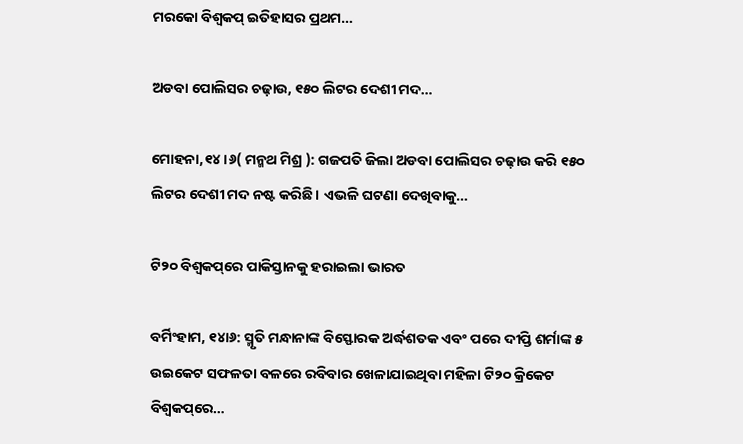ମରକୋ ବିଶ୍ୱକପ୍‌ ଇତିହାସର ପ୍ରଥମ…

ଅଡବା ପୋଲିସର ଚଢ଼ାଉ, ୧୫୦ ଲିଟର ଦେଶୀ ମଦ…

ମୋହନା,୧୪।୬( ମନ୍ମଥ ମିଶ୍ର ): ଗଜପତି ଜିଲା ଅଡବା ପୋଲିସର ଚଢ଼ାଉ କରି ୧୫୦ ଲିଟର ଦେଶୀ ମଦ ନଷ୍ଟ କରିଛି । ଏଭଳି ଘଟଣା ଦେଖିବାକୁ…

ଟି୨୦ ବିଶ୍ୱକପ୍‌ରେ ପାକିସ୍ତାନକୁ ହରାଇଲା ଭାରତ

ବର୍ମିଂହାମ, ୧୪ା୬: ସ୍ମୃତି ମନ୍ଧାନାଙ୍କ ବିସ୍ଫୋରକ ଅର୍ଦ୍ଧଶତକ ଏବଂ ପରେ ଦୀପ୍ତି ଶର୍ମାଙ୍କ ୫ ଉଇକେଟ ସଫଳତା ବଳରେ ରବିବାର ଖେଳାଯାଇଥିବା ମହିଳା ଟି୨୦ କ୍ରିକେଟ ବିଶ୍ୱକପ୍‌ରେ…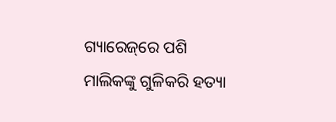ଗ୍ୟାରେଜ୍‌ରେ ପଶି ମାଲିକଙ୍କୁ ଗୁଳିକରି ହତ୍ୟା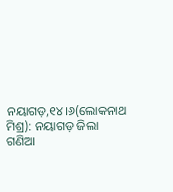ନୟାଗଡ଼,୧୪।୬(ଲୋକନାଥ ମିଶ୍ର): ନୟାଗଡ଼ ଜିଲା ଗଣିଆ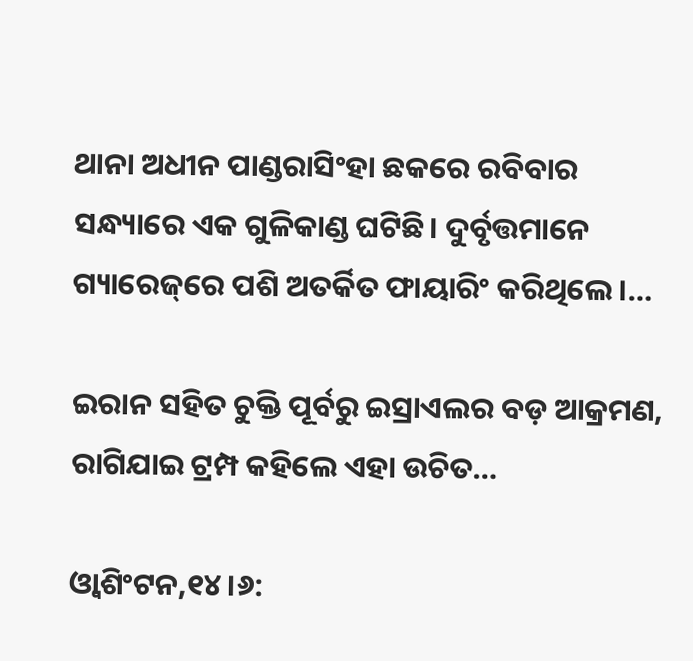ଥାନା ଅଧୀନ ପାଣ୍ଡରାସିଂହା ଛକରେ ରବିବାର ସନ୍ଧ୍ୟାରେ ଏକ ଗୁଳିକାଣ୍ଡ ଘଟିଛି। ଦୁର୍ବୃତ୍ତମାନେ ଗ୍ୟାରେଜ୍‌ରେ ପଶି ଅତର୍କିତ ଫାୟାରିଂ କରିଥିଲେ।…

ଇରାନ ସହିତ ଚୁକ୍ତି ପୂର୍ବରୁ ଇସ୍ରାଏଲର ବଡ଼ ଆକ୍ରମଣ, ରାଗିଯାଇ ଟ୍ରମ୍ପ କହିଲେ ଏହା ଉଚିତ…

ଓ୍ବାଶିଂଟନ,୧୪।୬: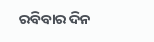ରବିବାର ଦିନ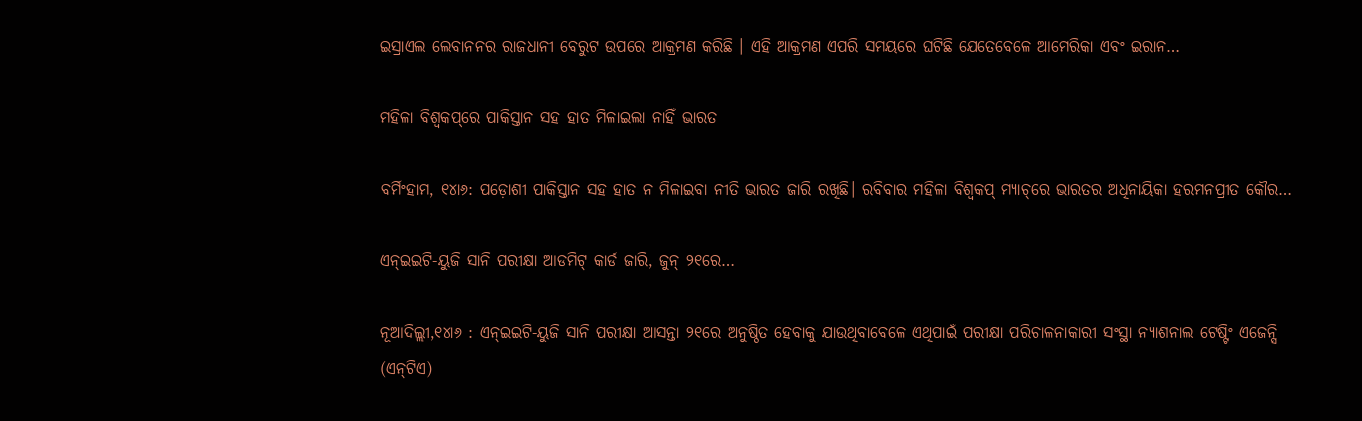ଇସ୍ରାଏଲ ଲେବାନନର ରାଜଧାନୀ ବେରୁଟ ଉପରେ ଆକ୍ରମଣ କରିଛି । ଏହି ଆକ୍ରମଣ ଏପରି ସମୟରେ ଘଟିଛି ଯେତେବେଳେ ଆମେରିକା ଏବଂ ଇରାନ…

ମହିଳା ବିଶ୍ୱକପ୍‌ରେ ପାକିସ୍ତାନ ସହ ହାତ ମିଳାଇଲା ନାହିଁ ଭାରତ

ବର୍ମିଂହାମ, ୧୪ା୬: ପଡ଼ୋଶୀ ପାକିସ୍ତାନ ସହ ହାତ ନ ମିଳାଇବା ନୀତି ଭାରତ ଜାରି ରଖିଛି। ରବିବାର ମହିଳା ବିଶ୍ୱକପ୍‌ ମ୍ୟାଚ୍‌ରେ ଭାରତର ଅଧିନାୟିକା ହରମନପ୍ରୀତ କୌର…

ଏନ୍‌ଇଇଟି-ୟୁଜି ସାନି ପରୀକ୍ଷା ଆଡମିଟ୍‌ କାର୍ଡ ଜାରି, ଜୁନ୍‌ ୨୧ରେ…

ନୂଆଦିଲ୍ଲୀ,୧୪ା୬ : ଏନ୍‌ଇଇଟି-ୟୁଜି ସାନି ପରୀକ୍ଷା ଆସନ୍ତା ୨୧ରେ ଅନୁଷ୍ଠିତ ହେବାକୁ ଯାଉଥିବାବେଳେ ଏଥିପାଇଁ ପରୀକ୍ଷା ପରିଚାଳନାକାରୀ ସଂସ୍ଥା ନ୍ୟାଶନାଲ ଟେଷ୍ଟିଂ ଏଜେନ୍ସି (ଏନ୍‌ଟିଏ)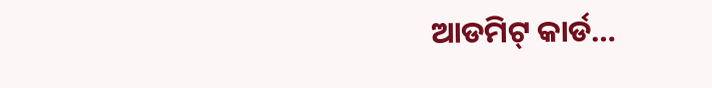ଆଡମିଟ୍‌ କାର୍ଡ…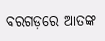ବରଗଡ଼ରେ ଆତଙ୍କ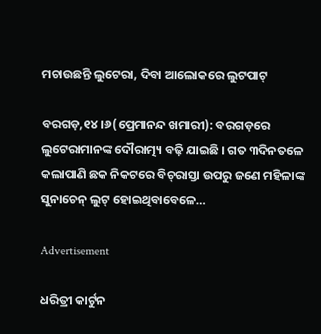ମଚାଉଛନ୍ତି ଲୁଟେରା, ଦିବା ଆଲୋକରେ ଲୁଟପାଟ୍

ବରଗଡ଼,୧୪।୬(ପ୍ରେମାନନ୍ଦ ଖମାରୀ): ବରଗଡ଼ରେ ଲୁଟେରାମାନଙ୍କ ଦୌରାତ୍ମ୍ୟ ବଢ଼ି ଯାଇଛି । ଗତ ୩ଦିନତଳେ କଲାପାଣି ଛକ ନିକଟରେ ବିଚ୍‌ରାସ୍ତା ଉପରୁ ଜଣେ ମହିଳାଙ୍କ ସୁନାଚେନ୍‌ ଲୁଟ୍‌ ହୋଇଥିବାବେଳେ…

Advertisement

ଧରିତ୍ରୀ କାର୍ଟୁନ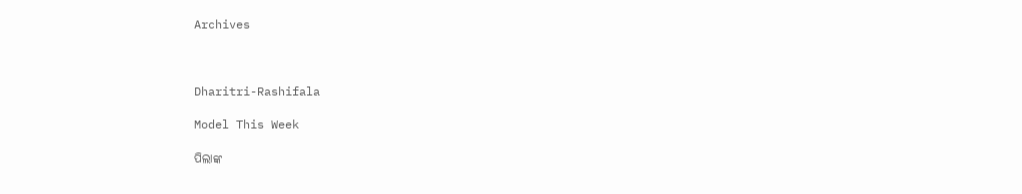Archives



Dharitri-Rashifala

Model This Week

ପିଲାଙ୍କ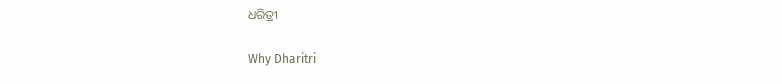ଧରିତ୍ରୀ

Why Dharitri